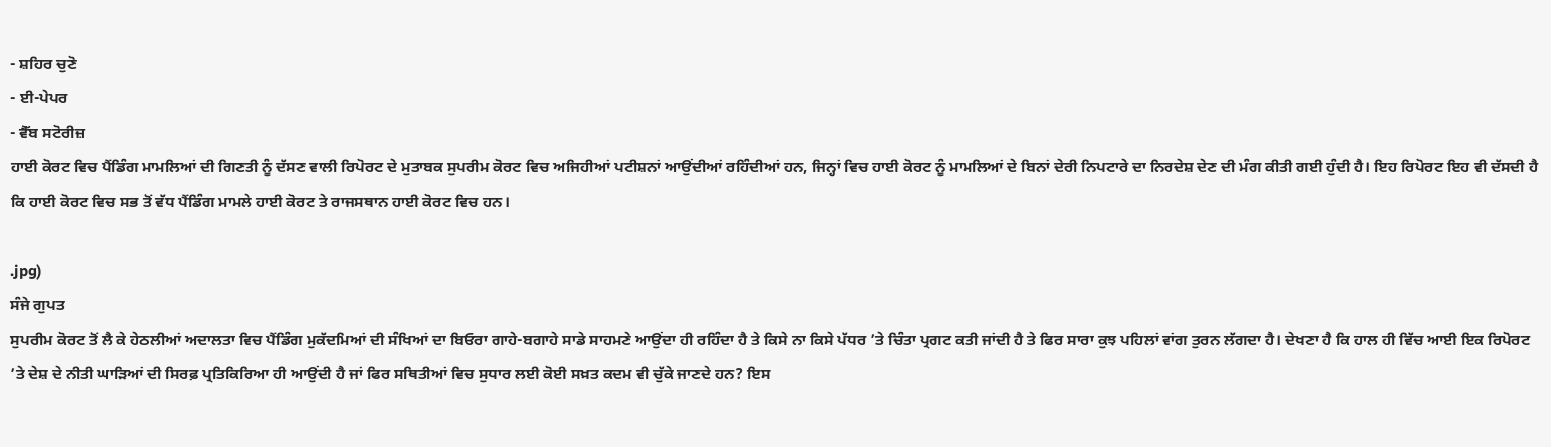- ਸ਼ਹਿਰ ਚੁਣੋ
- ਈ-ਪੇਪਰ
- ਵੈੱਬ ਸਟੋਰੀਜ਼
ਹਾਈ ਕੋਰਟ ਵਿਚ ਪੈਂਡਿੰਗ ਮਾਮਲਿਆਂ ਦੀ ਗਿਣਤੀ ਨੂੰ ਦੱਸਣ ਵਾਲੀ ਰਿਪੋਰਟ ਦੇ ਮੁਤਾਬਕ ਸੁਪਰੀਮ ਕੋਰਟ ਵਿਚ ਅਜਿਹੀਆਂ ਪਟੀਸ਼ਨਾਂ ਆਉਂਦੀਆਂ ਰਹਿੰਦੀਆਂ ਹਨ, ਜਿਨ੍ਹਾਂ ਵਿਚ ਹਾਈ ਕੋਰਟ ਨੂੰ ਮਾਮਲਿਆਂ ਦੇ ਬਿਨਾਂ ਦੇਰੀ ਨਿਪਟਾਰੇ ਦਾ ਨਿਰਦੇਸ਼ ਦੇਣ ਦੀ ਮੰਗ ਕੀਤੀ ਗਈ ਹੁੰਦੀ ਹੈ। ਇਹ ਰਿਪੋਰਟ ਇਹ ਵੀ ਦੱਸਦੀ ਹੈ ਕਿ ਹਾਈ ਕੋਰਟ ਵਿਚ ਸਭ ਤੋਂ ਵੱਧ ਪੈਂਡਿੰਗ ਮਾਮਲੇ ਹਾਈ ਕੋਰਟ ਤੇ ਰਾਜਸਥਾਨ ਹਾਈ ਕੋਰਟ ਵਿਚ ਹਨ।

.jpg)
ਸੰਜੇ ਗੁਪਤ
ਸੁਪਰੀਮ ਕੋਰਟ ਤੋਂ ਲੈ ਕੇ ਹੇਠਲੀਆਂ ਅਦਾਲਤਾ ਵਿਚ ਪੈਂਡਿੰਗ ਮੁਕੱਦਮਿਆਂ ਦੀ ਸੰਖਿਆਂ ਦਾ ਬਿਓਰਾ ਗਾਹੇ-ਬਗਾਹੇ ਸਾਡੇ ਸਾਹਮਣੇ ਆਉਂਦਾ ਹੀ ਰਹਿੰਦਾ ਹੈ ਤੇ ਕਿਸੇ ਨਾ ਕਿਸੇ ਪੱਧਰ ’ਤੇ ਚਿੰਤਾ ਪ੍ਰਗਟ ਕਤੀ ਜਾਂਦੀ ਹੈ ਤੇ ਫਿਰ ਸਾਰਾ ਕੁਝ ਪਹਿਲਾਂ ਵਾਂਗ ਤੁਰਨ ਲੱਗਦਾ ਹੈ। ਦੇਖਣਾ ਹੈ ਕਿ ਹਾਲ ਹੀ ਵਿੱਚ ਆਈ ਇਕ ਰਿਪੋਰਟ ’ਤੇ ਦੇਸ਼ ਦੇ ਨੀਤੀ ਘਾੜਿਆਂ ਦੀ ਸਿਰਫ਼ ਪ੍ਰਤਿਕਿਰਿਆ ਹੀ ਆਉਂਦੀ ਹੈ ਜਾਂ ਫਿਰ ਸਥਿਤੀਆਂ ਵਿਚ ਸੁਧਾਰ ਲਈ ਕੋਈ ਸਖ਼ਤ ਕਦਮ ਵੀ ਚੁੱਕੇ ਜਾਣਦੇ ਹਨ? ਇਸ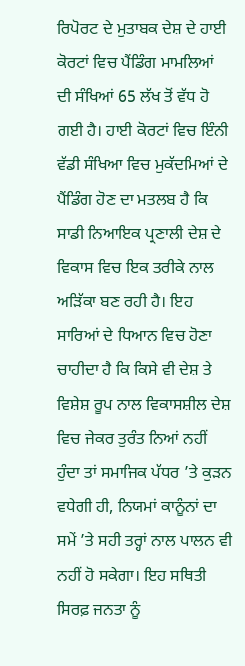ਰਿਪੋਰਟ ਦੇ ਮੁਤਾਬਕ ਦੇਸ਼ ਦੇ ਹਾਈ ਕੋਰਟਾਂ ਵਿਚ ਪੈਂਡਿੰਗ ਮਾਮਲਿਆਂ ਦੀ ਸੰਖਿਆਂ 65 ਲੱਖ ਤੋਂ ਵੱਧ ਹੋ ਗਈ ਹੈ। ਹਾਈ ਕੋਰਟਾਂ ਵਿਚ ਇੰਨੀ ਵੱਡੀ ਸੰਖਿਆ ਵਿਚ ਮੁਕੱਦਮਿਆਂ ਦੇ ਪੈਂਡਿੰਗ ਹੋਣ ਦਾ ਮਤਲਬ ਹੈ ਕਿ ਸਾਡੀ ਨਿਆਇਕ ਪ੍ਰਣਾਲੀ ਦੇਸ਼ ਦੇ ਵਿਕਾਸ ਵਿਚ ਇਕ ਤਰੀਕੇ ਨਾਲ ਅੜਿੱਕਾ ਬਣ ਰਹੀ ਹੈ। ਇਹ ਸਾਰਿਆਂ ਦੇ ਧਿਆਨ ਵਿਚ ਹੋਣਾ ਚਾਹੀਦਾ ਹੈ ਕਿ ਕਿਸੇ ਵੀ ਦੇਸ਼ ਤੇ ਵਿਸ਼ੇਸ਼ ਰੂਪ ਨਾਲ ਵਿਕਾਸਸ਼ੀਲ ਦੇਸ਼ ਵਿਚ ਜੇਕਰ ਤੁਰੰਤ ਨਿਆਂ ਨਹੀਂ ਹੁੰਦਾ ਤਾਂ ਸਮਾਜਿਕ ਪੱਧਰ ’ਤੇ ਕੁੜਨ ਵਧੇਗੀ ਹੀ, ਨਿਯਮਾਂ ਕਾਨੂੰਨਾਂ ਦਾ ਸਮੇਂ ’ਤੇ ਸਹੀ ਤਰ੍ਹਾਂ ਨਾਲ ਪਾਲਨ ਵੀ ਨਹੀਂ ਹੋ ਸਕੇਗਾ। ਇਹ ਸਥਿਤੀ ਸਿਰਫ਼ ਜਨਤਾ ਨੂੰ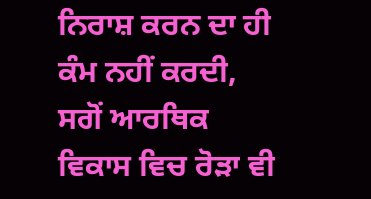ਨਿਰਾਸ਼ ਕਰਨ ਦਾ ਹੀ ਕੰਮ ਨਹੀਂ ਕਰਦੀ, ਸਗੋਂ ਆਰਥਿਕ ਵਿਕਾਸ ਵਿਚ ਰੋੜਾ ਵੀ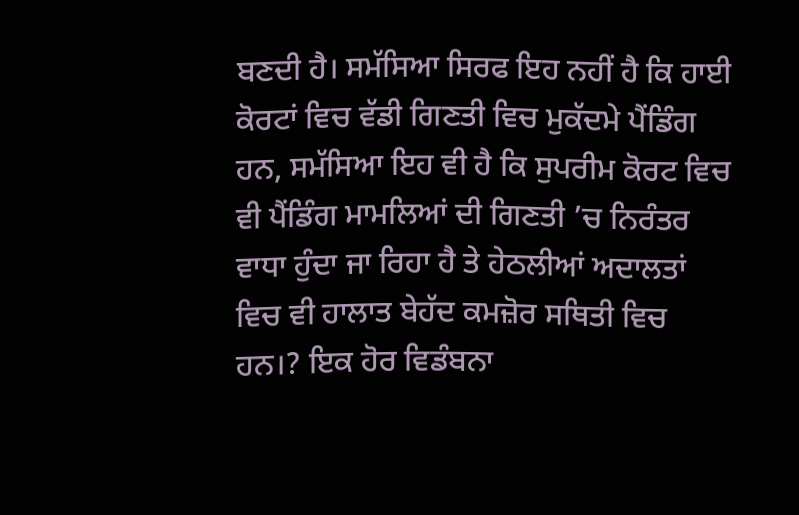ਬਣਦੀ ਹੈ। ਸਮੱਸਿਆ ਸਿਰਫ ਇਹ ਨਹੀਂ ਹੈ ਕਿ ਹਾਈ ਕੋਰਟਾਂ ਵਿਚ ਵੱਡੀ ਗਿਣਤੀ ਵਿਚ ਮੁਕੱਦਮੇ ਪੈਂਡਿੰਗ ਹਨ, ਸਮੱਸਿਆ ਇਹ ਵੀ ਹੈ ਕਿ ਸੁਪਰੀਮ ਕੋਰਟ ਵਿਚ ਵੀ ਪੈਂਡਿੰਗ ਮਾਮਲਿਆਂ ਦੀ ਗਿਣਤੀ ’ਚ ਨਿਰੰਤਰ ਵਾਧਾ ਹੁੰਦਾ ਜਾ ਰਿਹਾ ਹੈ ਤੇ ਹੇਠਲੀਆਂ ਅਦਾਲਤਾਂ ਵਿਚ ਵੀ ਹਾਲਾਤ ਬੇਹੱਦ ਕਮਜ਼ੋਰ ਸਥਿਤੀ ਵਿਚ ਹਨ।? ਇਕ ਹੋਰ ਵਿਡੰਬਨਾ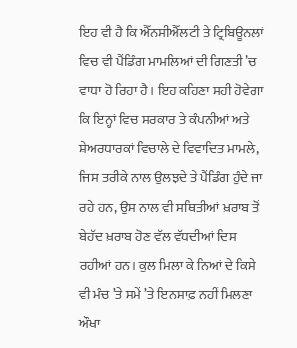ਇਹ ਵੀ ਹੈ ਕਿ ਐੱਨਸੀਐੱਲਟੀ ਤੇ ਟ੍ਰਿਬਿਊਨਲਾਂ ਵਿਚ ਵੀ ਪੈਂਡਿੰਗ ਮਾਮਲਿਆਂ ਦੀ ਗਿਣਤੀ ’ਚ ਵਾਧਾ ਹੋ ਰਿਹਾ ਹੈ। ਇਹ ਕਹਿਣਾ ਸਹੀ ਹੋਵੇਗਾ ਕਿ ਇਨ੍ਹਾਂ ਵਿਚ ਸਰਕਾਰ ਤੇ ਕੰਪਨੀਆਂ ਅਤੇ ਸ਼ੇਅਰਧਾਰਕਾਂ ਵਿਚਾਲੇ ਦੇ ਵਿਵਾਦਿਤ ਮਾਮਲੇ, ਜਿਸ ਤਰੀਕੇ ਨਾਲ ਉਲਝਦੇ ਤੇ ਪੈਂਡਿੰਗ ਹੁੰਦੇ ਜਾ ਰਹੇ ਹਨ, ਉਸ ਨਾਲ ਵੀ ਸਥਿਤੀਆਂ ਖ਼ਰਾਬ ਤੋਂ ਬੇਹੱਦ ਖ਼ਰਾਬ ਹੋਣ ਵੱਲ ਵੱਧਦੀਆਂ ਦਿਸ ਰਹੀਆਂ ਹਨ। ਕੁਲ ਮਿਲਾ ਕੇ ਨਿਆਂ ਦੇ ਕਿਸੇ ਵੀ ਮੰਚ ’ਤੇ ਸਮੇਂ ’ਤੇ ਇਨਸਾਫ਼ ਨਹੀਂ ਮਿਲਣਾ ਔਖਾ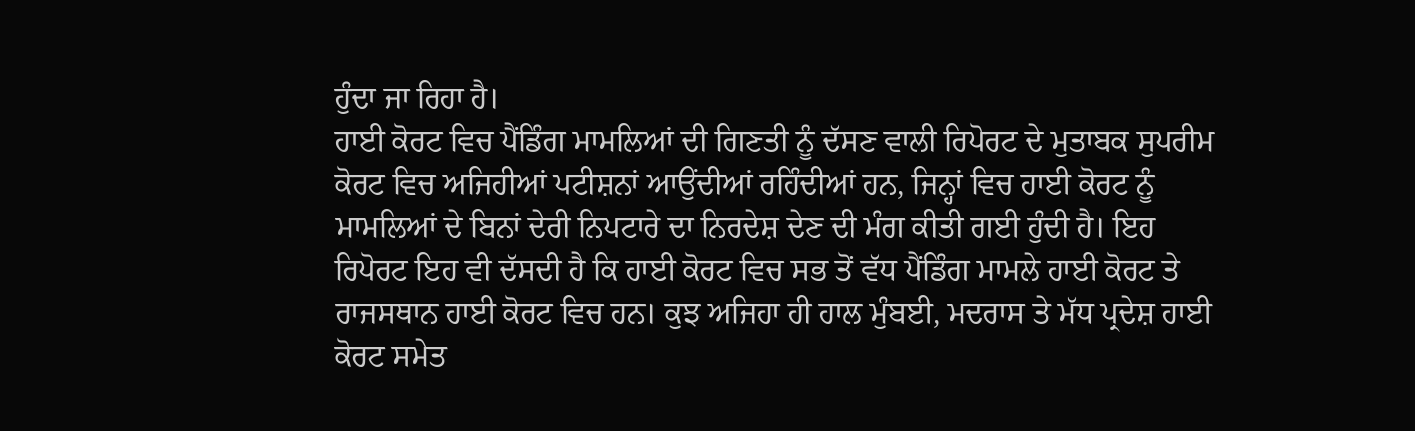ਹੁੰਦਾ ਜਾ ਰਿਹਾ ਹੈ।
ਹਾਈ ਕੋਰਟ ਵਿਚ ਪੈਂਡਿੰਗ ਮਾਮਲਿਆਂ ਦੀ ਗਿਣਤੀ ਨੂੰ ਦੱਸਣ ਵਾਲੀ ਰਿਪੋਰਟ ਦੇ ਮੁਤਾਬਕ ਸੁਪਰੀਮ ਕੋਰਟ ਵਿਚ ਅਜਿਹੀਆਂ ਪਟੀਸ਼ਨਾਂ ਆਉਂਦੀਆਂ ਰਹਿੰਦੀਆਂ ਹਨ, ਜਿਨ੍ਹਾਂ ਵਿਚ ਹਾਈ ਕੋਰਟ ਨੂੰ ਮਾਮਲਿਆਂ ਦੇ ਬਿਨਾਂ ਦੇਰੀ ਨਿਪਟਾਰੇ ਦਾ ਨਿਰਦੇਸ਼ ਦੇਣ ਦੀ ਮੰਗ ਕੀਤੀ ਗਈ ਹੁੰਦੀ ਹੈ। ਇਹ ਰਿਪੋਰਟ ਇਹ ਵੀ ਦੱਸਦੀ ਹੈ ਕਿ ਹਾਈ ਕੋਰਟ ਵਿਚ ਸਭ ਤੋਂ ਵੱਧ ਪੈਂਡਿੰਗ ਮਾਮਲੇ ਹਾਈ ਕੋਰਟ ਤੇ ਰਾਜਸਥਾਨ ਹਾਈ ਕੋਰਟ ਵਿਚ ਹਨ। ਕੁਝ ਅਜਿਹਾ ਹੀ ਹਾਲ ਮੁੰਬਈ, ਮਦਰਾਸ ਤੇ ਮੱਧ ਪ੍ਰਦੇਸ਼ ਹਾਈ ਕੋਰਟ ਸਮੇਤ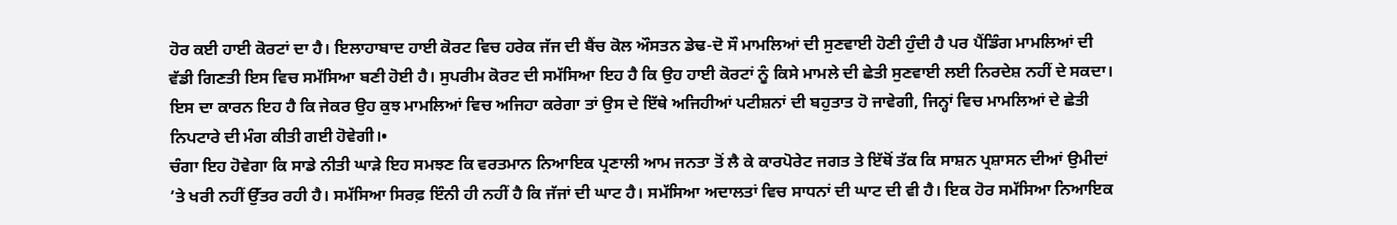ਹੋਰ ਕਈ ਹਾਈ ਕੋਰਟਾਂ ਦਾ ਹੈ। ਇਲਾਹਾਬਾਦ ਹਾਈ ਕੋਰਟ ਵਿਚ ਹਰੇਕ ਜੱਜ ਦੀ ਬੈਂਚ ਕੋਲ ਔਸਤਨ ਡੇਢ-ਦੋ ਸੌ ਮਾਮਲਿਆਂ ਦੀ ਸੁਣਵਾਈ ਹੋਣੀ ਹੁੰਦੀ ਹੈ ਪਰ ਪੈਂਡਿੰਗ ਮਾਮਲਿਆਂ ਦੀ ਵੱਡੀ ਗਿਣਤੀ ਇਸ ਵਿਚ ਸਮੱਸਿਆ ਬਣੀ ਹੋਈ ਹੈ। ਸੁਪਰੀਮ ਕੋਰਟ ਦੀ ਸਮੱਸਿਆ ਇਹ ਹੈ ਕਿ ਉਹ ਹਾਈ ਕੋਰਟਾਂ ਨੂੰ ਕਿਸੇ ਮਾਮਲੇ ਦੀ ਛੇਤੀ ਸੁਣਵਾਈ ਲਈ ਨਿਰਦੇਸ਼ ਨਹੀਂ ਦੇ ਸਕਦਾ। ਇਸ ਦਾ ਕਾਰਨ ਇਹ ਹੈ ਕਿ ਜੇਕਰ ਉਹ ਕੁਝ ਮਾਮਲਿਆਂ ਵਿਚ ਅਜਿਹਾ ਕਰੇਗਾ ਤਾਂ ਉਸ ਦੇ ਇੱਥੇ ਅਜਿਹੀਆਂ ਪਟੀਸ਼ਨਾਂ ਦੀ ਬਹੁਤਾਤ ਹੋ ਜਾਵੇਗੀ, ਜਿਨ੍ਹਾਂ ਵਿਚ ਮਾਮਲਿਆਂ ਦੇ ਛੇਤੀ ਨਿਪਟਾਰੇ ਦੀ ਮੰਗ ਕੀਤੀ ਗਈ ਹੋਵੇਗੀ।•
ਚੰਗਾ ਇਹ ਹੋਵੇਗਾ ਕਿ ਸਾਡੇ ਨੀਤੀ ਘਾੜੇ ਇਹ ਸਮਝਣ ਕਿ ਵਰਤਮਾਨ ਨਿਆਇਕ ਪ੍ਰਣਾਲੀ ਆਮ ਜਨਤਾ ਤੋਂ ਲੈ ਕੇ ਕਾਰਪੋਰੇਟ ਜਗਤ ਤੇ ਇੱਥੋਂ ਤੱਕ ਕਿ ਸਾਸ਼ਨ ਪ੍ਰਸ਼ਾਸਨ ਦੀਆਂ ਉਮੀਦਾਂ ’ਤੇ ਖਰੀ ਨਹੀਂ ਉੱਤਰ ਰਹੀ ਹੈ। ਸਮੱਸਿਆ ਸਿਰਫ਼ ਇੰਨੀ ਹੀ ਨਹੀਂ ਹੈ ਕਿ ਜੱਜਾਂ ਦੀ ਘਾਟ ਹੈ। ਸਮੱਸਿਆ ਅਦਾਲਤਾਂ ਵਿਚ ਸਾਧਨਾਂ ਦੀ ਘਾਟ ਦੀ ਵੀ ਹੈ। ਇਕ ਹੋਰ ਸਮੱਸਿਆ ਨਿਆਇਕ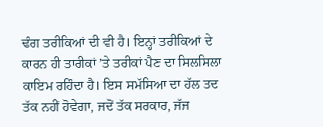ਢੰਗ ਤਰੀਕਿਆਂ ਦੀ ਵੀ ਹੈ। ਇਨ੍ਹਾਂ ਤਰੀਕਿਆਂ ਦੇ ਕਾਰਨ ਹੀ ਤਾਰੀਕਾਂ ’ਤੇ ਤਰੀਕਾਂ ਪੈਣ ਦਾ ਸਿਲਸਿਲਾ ਕਾਇਮ ਰਹਿੰਦਾ ਹੈ। ਇਸ ਸਮੱਸਿਆ ਦਾ ਹੱਲ ਤਦ ਤੱਕ ਨਹੀਂ ਹੋਵੇਗਾ, ਜਦੋਂ ਤੱਕ ਸਰਕਾਰ, ਜੱਜ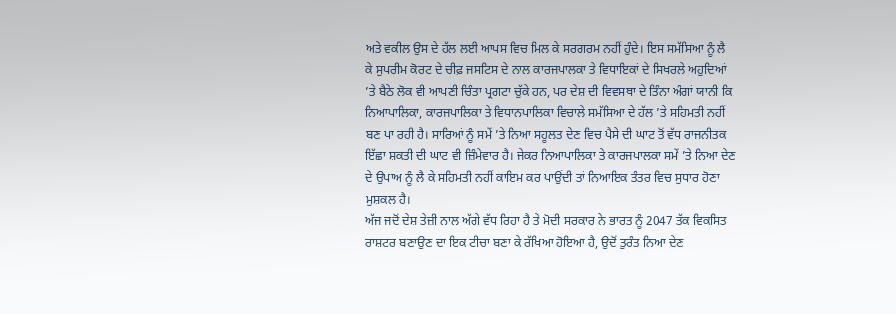ਅਤੇ ਵਕੀਲ ਉਸ ਦੇ ਹੱਲ ਲਈ ਆਪਸ ਵਿਚ ਮਿਲ ਕੇ ਸਰਗਰਮ ਨਹੀਂ ਹੁੰਦੇ। ਇਸ ਸਮੱਸਿਆ ਨੂੰ ਲੈ ਕੇ ਸੁਪਰੀਮ ਕੋਰਟ ਦੇ ਚੀਫ਼ ਜਸਟਿਸ ਦੇ ਨਾਲ ਕਾਰਜਪਾਲਕਾ ਤੇ ਵਿਧਾਇਕਾਂ ਦੇ ਸਿਖਰਲੇ ਅਹੁਦਿਆਂ ’ਤੇ ਬੈਠੇ ਲੋਕ ਵੀ ਆਪਣੀ ਚਿੰਤਾ ਪ੍ਰਗਟਾ ਚੁੱਕੇ ਹਨ, ਪਰ ਦੇਸ਼ ਦੀ ਵਿਵਸਥਾ ਦੇ ਤਿੰਨਾ ਅੰਗਾਂ ਯਾਨੀ ਕਿ ਨਿਆਪਾਲਿਕਾ, ਕਾਰਜਪਾਲਿਕਾ ਤੇ ਵਿਧਾਨਪਾਲਿਕਾ ਵਿਚਾਲੇ ਸਮੱਸਿਆ ਦੇ ਹੱਲ ’ਤੇ ਸਹਿਮਤੀ ਨਹੀਂ ਬਣ ਪਾ ਰਹੀ ਹੈ। ਸਾਰਿਆਂ ਨੂੰ ਸਮੇਂ ’ਤੇ ਨਿਆ ਸਹੂਲਤ ਦੇਣ ਵਿਚ ਪੈਸੇ ਦੀ ਘਾਟ ਤੋਂ ਵੱਧ ਰਾਜਨੀਤਕ ਇੱਛਾ ਸ਼ਕਤੀ ਦੀ ਘਾਟ ਵੀ ਜ਼ਿੰਮੇਵਾਰ ਹੈ। ਜੇਕਰ ਨਿਆਪਾਲਿਕਾ ਤੇ ਕਾਰਜਪਾਲਕਾ ਸਮੇਂ ’ਤੇ ਨਿਆ ਦੇਣ ਦੇ ਉਪਾਅ ਨੂੰ ਲੈ ਕੇ ਸਹਿਮਤੀ ਨਹੀਂ ਕਾਇਮ ਕਰ ਪਾਉਂਦੀ ਤਾਂ ਨਿਆਇਕ ਤੰਤਰ ਵਿਚ ਸੁਧਾਰ ਹੋਣਾ ਮੁਸ਼ਕਲ ਹੈ।
ਅੱਜ ਜਦੋਂ ਦੇਸ਼ ਤੇਜ਼ੀ ਨਾਲ ਅੱਗੇ ਵੱਧ ਰਿਹਾ ਹੈ ਤੇ ਮੋਦੀ ਸਰਕਾਰ ਨੇ ਭਾਰਤ ਨੂੰ 2047 ਤੱਕ ਵਿਕਸਿਤ ਰਾਸ਼ਟਰ ਬਣਾਉਣ ਦਾ ਇਕ ਟੀਚਾ ਬਣਾ ਕੇ ਰੱਖਿਆ ਹੋਇਆ ਹੈ, ਉਦੋਂ ਤੁਰੰਤ ਨਿਆ ਦੇਣ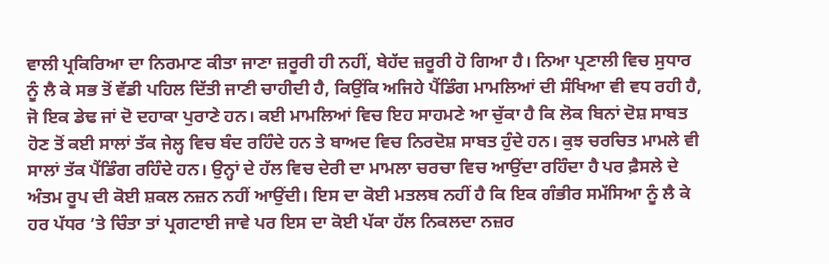ਵਾਲੀ ਪ੍ਰਕਿਰਿਆ ਦਾ ਨਿਰਮਾਣ ਕੀਤਾ ਜਾਣਾ ਜ਼ਰੂਰੀ ਹੀ ਨਹੀਂ, ਬੇਹੱਦ ਜ਼ਰੂਰੀ ਹੋ ਗਿਆ ਹੈ। ਨਿਆ ਪ੍ਰਣਾਲੀ ਵਿਚ ਸੁਧਾਰ ਨੂੰ ਲੈ ਕੇ ਸਭ ਤੋਂ ਵੱਡੀ ਪਹਿਲ ਦਿੱਤੀ ਜਾਣੀ ਚਾਹੀਦੀ ਹੈ, ਕਿਉਂਕਿ ਅਜਿਹੇ ਪੈਂਡਿੰਗ ਮਾਮਲਿਆਂ ਦੀ ਸੰਖਿਆ ਵੀ ਵਧ ਰਹੀ ਹੈ, ਜੋ ਇਕ ਡੇਢ ਜਾਂ ਦੋ ਦਹਾਕਾ ਪੁਰਾਣੇ ਹਨ। ਕਈ ਮਾਮਲਿਆਂ ਵਿਚ ਇਹ ਸਾਹਮਣੇ ਆ ਚੁੱਕਾ ਹੈ ਕਿ ਲੋਕ ਬਿਨਾਂ ਦੋਸ਼ ਸਾਬਤ ਹੋਣ ਤੋਂ ਕਈ ਸਾਲਾਂ ਤੱਕ ਜੇਲ੍ਹ ਵਿਚ ਬੰਦ ਰਹਿੰਦੇ ਹਨ ਤੇ ਬਾਅਦ ਵਿਚ ਨਿਰਦੋਸ਼ ਸਾਬਤ ਹੁੰਦੇ ਹਨ। ਕੁਝ ਚਰਚਿਤ ਮਾਮਲੇ ਵੀ ਸਾਲਾਂ ਤੱਕ ਪੈਂਡਿੰਗ ਰਹਿੰਦੇ ਹਨ। ਉਨ੍ਹਾਂ ਦੇ ਹੱਲ ਵਿਚ ਦੇਰੀ ਦਾ ਮਾਮਲਾ ਚਰਚਾ ਵਿਚ ਆਉਂਦਾ ਰਹਿੰਦਾ ਹੈ ਪਰ ਫ਼ੈਸਲੇ ਦੇ ਅੰਤਮ ਰੂਪ ਦੀ ਕੋਈ ਸ਼ਕਲ ਨਜ਼ਨ ਨਹੀਂ ਆਉਂਦੀ। ਇਸ ਦਾ ਕੋਈ ਮਤਲਬ ਨਹੀਂ ਹੈ ਕਿ ਇਕ ਗੰਭੀਰ ਸਮੱਸਿਆ ਨੂੰ ਲੈ ਕੇ ਹਰ ਪੱਧਰ ’ਤੇ ਚਿੰਤਾ ਤਾਂ ਪ੍ਰਗਟਾਈ ਜਾਵੇ ਪਰ ਇਸ ਦਾ ਕੋਈ ਪੱਕਾ ਹੱਲ ਨਿਕਲਦਾ ਨਜ਼ਰ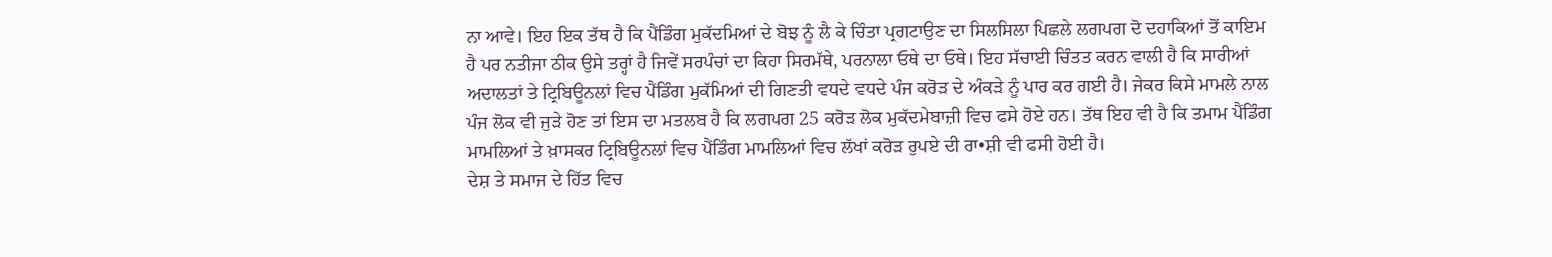ਨਾ ਆਵੇ। ਇਹ ਇਕ ਤੱਥ ਹੈ ਕਿ ਪੈਂਡਿੰਗ ਮੁਕੱਦਮਿਆਂ ਦੇ ਬੋਝ ਨੂੰ ਲੈ ਕੇ ਚਿੰਤਾ ਪ੍ਰਗਟਾਉਣ ਦਾ ਸਿਲਸਿਲਾ ਪਿਛਲੇ ਲਗਪਗ ਦੋ ਦਹਾਕਿਆਂ ਤੋਂ ਕਾਇਮ ਹੈ ਪਰ ਨਤੀਜਾ ਠੀਕ ਉਸੇ ਤਰ੍ਹਾਂ ਹੈ ਜਿਵੇਂ ਸਰਪੰਚਾਂ ਦਾ ਕਿਹਾ ਸਿਰਮੱਥੇ, ਪਰਨਾਲਾ ਓਥੇ ਦਾ ਓਥੇ। ਇਹ ਸੱਚਾਈ ਚਿੰਤਤ ਕਰਨ ਵਾਲੀ ਹੈ ਕਿ ਸਾਰੀਆਂ ਅਦਾਲਤਾਂ ਤੇ ਟ੍ਰਿਬਿਊਨਲਾਂ ਵਿਚ ਪੈਂਡਿੰਗ ਮੁਕੱਮਿਆਂ ਦੀ ਗਿਣਤੀ ਵਧਦੇ ਵਧਦੇ ਪੰਜ ਕਰੋੜ ਦੇ ਅੰਕੜੇ ਨੂੰ ਪਾਰ ਕਰ ਗਈ ਹੈ। ਜੇਕਰ ਕਿਸੇ ਮਾਮਲੇ ਨਾਲ ਪੰਜ ਲੋਕ ਵੀ ਜੁੜੇ ਹੋਣ ਤਾਂ ਇਸ ਦਾ ਮਤਲਬ ਹੈ ਕਿ ਲਗਪਗ 25 ਕਰੋੜ ਲੋਕ ਮੁਕੱਦਮੇਬਾਜ਼ੀ ਵਿਚ ਫਸੇ ਹੋਏ ਹਨ। ਤੱਥ ਇਹ ਵੀ ਹੈ ਕਿ ਤਮਾਮ ਪੈਂਡਿੰਗ ਮਾਮਲਿਆਂ ਤੇ ਖ਼ਾਸਕਰ ਟ੍ਰਿਬਿਊਨਲਾਂ ਵਿਚ ਪੈਂਡਿੰਗ ਮਾਮਲਿਆਂ ਵਿਚ ਲੱਖਾਂ ਕਰੋੜ ਰੁਪਏ ਦੀ ਰਾ•ਸ਼ੀ ਵੀ ਫਸੀ ਹੋਈ ਹੈ।
ਦੇਸ਼ ਤੇ ਸਮਾਜ ਦੇ ਹਿੱਤ ਵਿਚ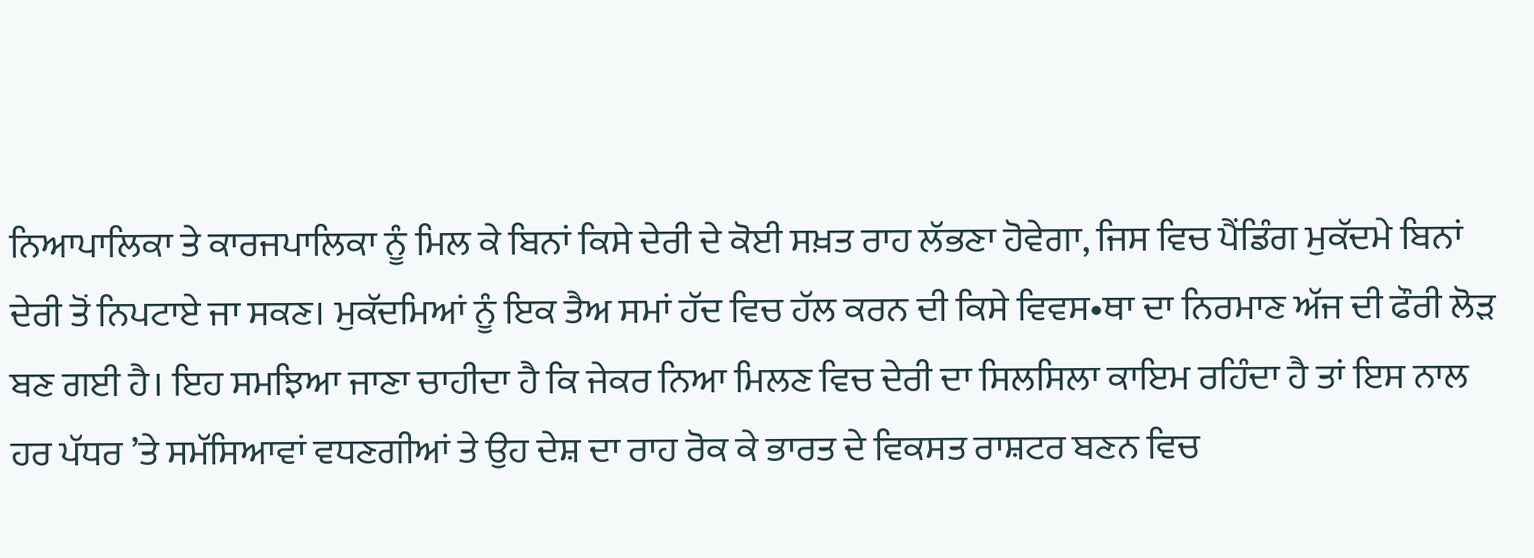ਨਿਆਪਾਲਿਕਾ ਤੇ ਕਾਰਜਪਾਲਿਕਾ ਨੂੰ ਮਿਲ ਕੇ ਬਿਨਾਂ ਕਿਸੇ ਦੇਰੀ ਦੇ ਕੋਈ ਸਖ਼ਤ ਰਾਹ ਲੱਭਣਾ ਹੋਵੇਗਾ, ਜਿਸ ਵਿਚ ਪੈਂਡਿੰਗ ਮੁਕੱਦਮੇ ਬਿਨਾਂ ਦੇਰੀ ਤੋਂ ਨਿਪਟਾਏ ਜਾ ਸਕਣ। ਮੁਕੱਦਮਿਆਂ ਨੂੰ ਇਕ ਤੈਅ ਸਮਾਂ ਹੱਦ ਵਿਚ ਹੱਲ ਕਰਨ ਦੀ ਕਿਸੇ ਵਿਵਸ•ਥਾ ਦਾ ਨਿਰਮਾਣ ਅੱਜ ਦੀ ਫੌਰੀ ਲੋੜ ਬਣ ਗਈ ਹੈ। ਇਹ ਸਮਝਿਆ ਜਾਣਾ ਚਾਹੀਦਾ ਹੈ ਕਿ ਜੇਕਰ ਨਿਆ ਮਿਲਣ ਵਿਚ ਦੇਰੀ ਦਾ ਸਿਲਸਿਲਾ ਕਾਇਮ ਰਹਿੰਦਾ ਹੈ ਤਾਂ ਇਸ ਨਾਲ ਹਰ ਪੱਧਰ ’ਤੇ ਸਮੱਸਿਆਵਾਂ ਵਧਣਗੀਆਂ ਤੇ ਉਹ ਦੇਸ਼ ਦਾ ਰਾਹ ਰੋਕ ਕੇ ਭਾਰਤ ਦੇ ਵਿਕਸਤ ਰਾਸ਼ਟਰ ਬਣਨ ਵਿਚ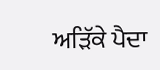ਅੜਿੱਕੇ ਪੈਦਾ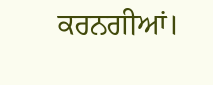ਕਰਨਗੀਆਂ।